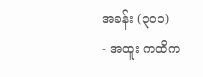အခန်း (၃၀၁)
- အထူး ကထိက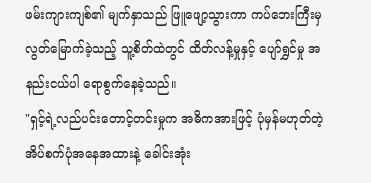ဖမ်းကျားကျစ်၏ မျက်နှာသည် ဖြူဖျော့သွားကာ ကပ်ဘေးကြီးမှ လွတ်မြောက်ခဲ့သည့် သူ့စိတ်ထဲတွင် ထိတ်လန့်မှုနှင့် ပျော်ရွှင်မှု အနည်းငယ်ပါ ရောစွက်နေခဲ့သည်။
"ရှင့်ရဲ့လည်ပင်းတောင့်တင်းမှုက အဓိကအားဖြင့် ပုံမှန်မဟုတ်တဲ့ အိပ်စက်ပုံအနေအထားနဲ့ ခေါင်းအုံး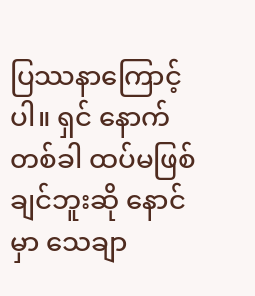ပြဿနာကြောင့်ပါ။ ရှင် နောက်တစ်ခါ ထပ်မဖြစ်ချင်ဘူးဆို နောင်မှာ သေချာ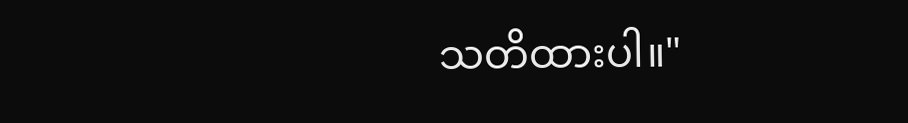သတိထားပါ။"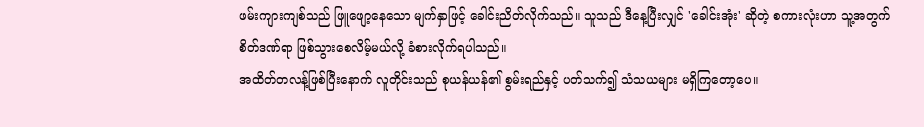ဖမ်းကျားကျစ်သည် ဖြူဖျော့နေသော မျက်နှာဖြင့် ခေါင်းညိတ်လိုက်သည်။ သူသည် ဒီနေ့ပြီးလျှင် 'ခေါင်းအုံး' ဆိုတဲ့ စကားလုံးဟာ သူ့အတွက် စိတ်ဒဏ်ရာ ဖြစ်သွားစေလိမ့်မယ်လို့ ခံစားလိုက်ရပါသည်။
အထိတ်တလန့်ဖြစ်ပြီးနောက် လူတိုင်းသည် စုယန်ယန်၏ စွမ်းရည်နှင့် ပတ်သက်၍ သံသယများ မရှိကြတော့ပေ။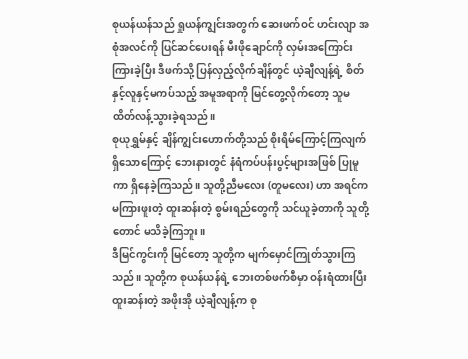စုယန်ယန်သည် ရှုယန်ကျွင်းအတွက် ဆေးဖက်ဝင် ဟင်းလျာ အစုံအလင်ကို ပြင်ဆင်ပေးရန် မီးဖိုချောင်ကို လှမ်းအကြောင်းကြားခဲ့ပြီး ဒီဖက်သို့ ပြန်လှည့်လိုက်ချိန်တွင် ယဲ့ချီလျန့်ရဲ့ စိတ်နှင့်လူနှင့်မကပ်သည့် အမူအရာကို မြင်တွေ့လိုက်တော့ သူမ ထိတ်လန့်သွားခဲ့ရသည်။
စုယုရွှမ်နှင့် ချိန်ကျွင်းဟောက်တို့သည် စိုးရိမ်ကြောင့်ကြလျက် ရှိသောကြောင့် ဘေးနားတွင် နံရံကပ်ပန်းပွင့်များအဖြစ် ပြုမူကာ ရှိနေခဲ့ကြသည်။ သူတို့ညီမလေး (တူမလေး) ဟာ အရင်က မကြားဖူးတဲ့ ထူးဆန်းတဲ့ စွမ်းရည်တွေကို သင်ယူခဲ့တာကို သူတို့တောင် မသိခဲ့ကြဘူး။
ဒီမြင်ကွင်းကို မြင်တော့ သူတို့က မျက်မှောင်ကြုတ်သွားကြသည်။ သူတို့က စုယန်ယန်ရဲ့ ဘေးတစ်ဖက်စီမှာ ဝန်းရံထားပြီး ထူးဆန်းတဲ့ အဖိုးအို ယဲ့ချီလျန့်က စု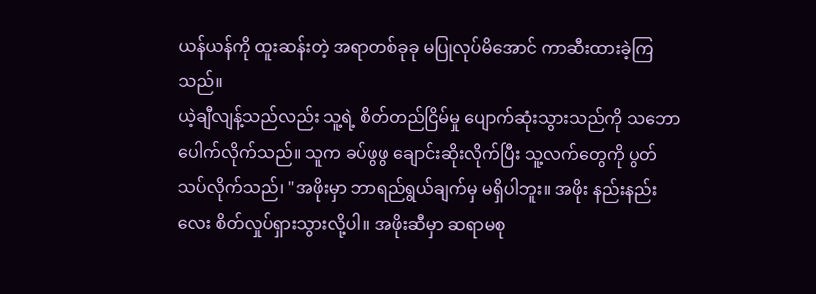ယန်ယန်ကို ထူးဆန်းတဲ့ အရာတစ်ခုခု မပြုလုပ်မိအောင် ကာဆီးထားခဲ့ကြသည်။
ယဲ့ချီလျန့်သည်လည်း သူ့ရဲ့ စိတ်တည်ငြိမ်မှု ပျောက်ဆုံးသွားသည်ကို သဘောပေါက်လိုက်သည်။ သူက ခပ်ဖွဖွ ချောင်းဆိုးလိုက်ပြီး သူ့လက်တွေကို ပွတ်သပ်လိုက်သည်၊ "အဖိုးမှာ ဘာရည်ရွယ်ချက်မှ မရှိပါဘူး။ အဖိုး နည်းနည်းလေး စိတ်လှုပ်ရှားသွားလို့ပါ။ အဖိုးဆီမှာ ဆရာမစု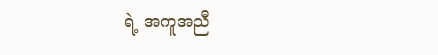ရဲ့ အကူအညီ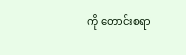ကို တောင်းစရာ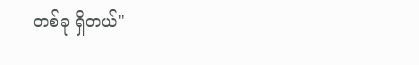တစ်ခု ရှိတယ်"